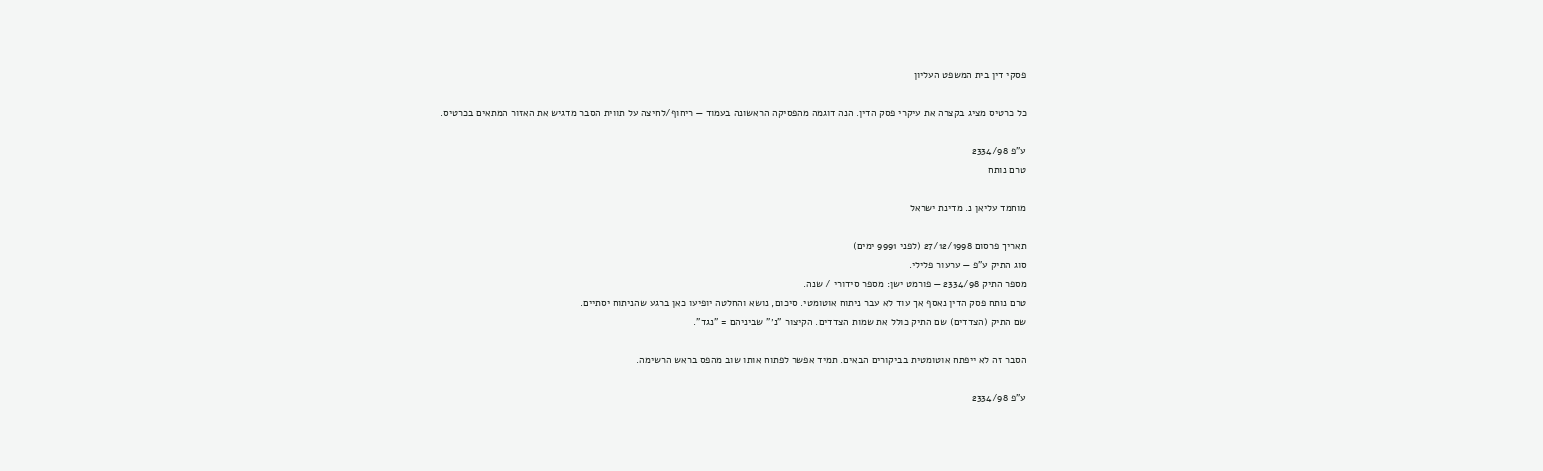פסקי דין בית המשפט העליון

כל כרטיס מציג בקצרה את עיקרי פסק הדין. הנה דוגמה מהפסיקה הראשונה בעמוד — ריחוף/לחיצה על תווית הסבר מדגיש את האזור המתאים בכרטיס.

ע"פ 2334/98
טרם נותח

מוחמד עליאן נ. מדינת ישראל

תאריך פרסום 27/12/1998 (לפני 9991 ימים)
סוג התיק ע"פ — ערעור פלילי.
מספר התיק 2334/98 — פורמט ישן: מספר סידורי / שנה.
טרם נותח פסק הדין נאסף אך עוד לא עבר ניתוח אוטומטי. סיכום, נושא והחלטה יופיעו כאן ברגע שהניתוח יסתיים.
שם התיק (הצדדים) שם התיק כולל את שמות הצדדים. הקיצור "נ׳" שביניהם = "נגד".

הסבר זה לא ייפתח אוטומטית בביקורים הבאים. תמיד אפשר לפתוח אותו שוב מהפס בראש הרשימה.

ע"פ 2334/98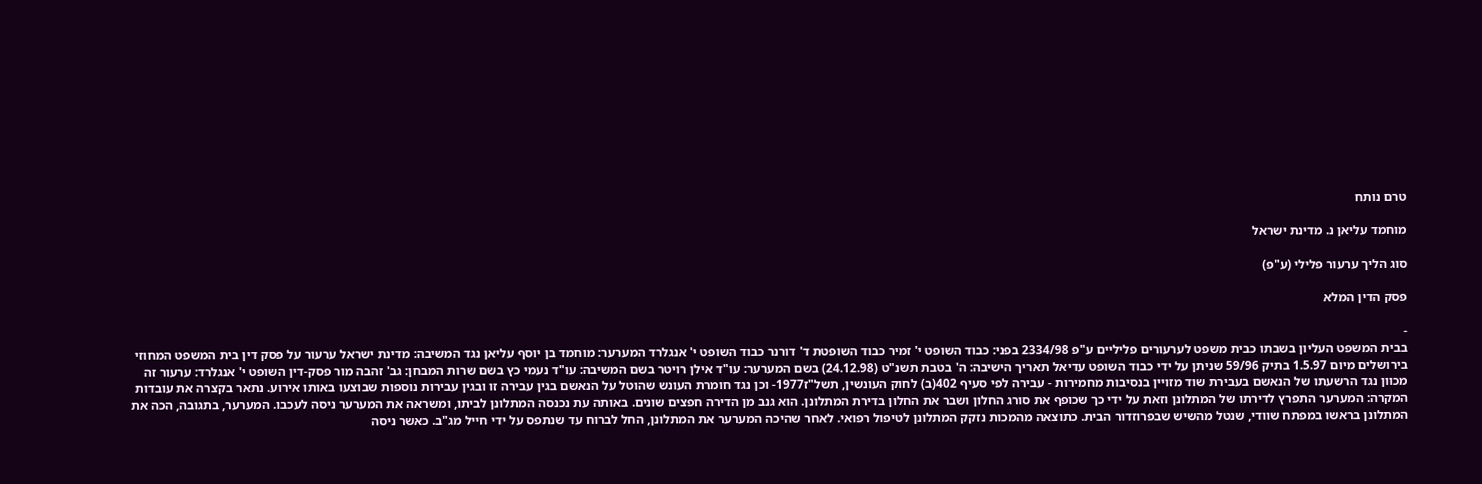טרם נותח

מוחמד עליאן נ. מדינת ישראל

סוג הליך ערעור פלילי (ע"פ)

פסק הדין המלא

-
בבית המשפט העליון בשבתו כבית משפט לערעורים פליליים ע"פ 2334/98 בפני: כבוד השופט י' זמיר כבוד השופטת ד' דורנר כבוד השופט י' אנגלרד המערער: מוחמד בן יוסף עליאן נגד המשיבה: מדינת ישראל ערעור על פסק דין בית המשפט המחוזי בירושלים מיום 1.5.97 בתיק 59/96 שניתן על ידי כבוד השופט עדיאל תאריך הישיבה: ה' בטבת תשנ"ט (24.12.98) בשם המערער: עו"ד אילן רויטר בשם המשיבה: עו"ד נעמי כץ בשם שרות המבחן: גב' זהבה מור פסק-דין השופט י' אנגלרד: ערעור זה מכוון נגד הרשעתו של הנאשם בעבירת שוד מזויין בנסיבות מחמירות - עבירה לפי סעיף 402(ב) לחוק העונשין, תשל"ז1977- וכן נגד חומרת העונש שהוטל על הנאשם בגין עבירה זו ובגין עבירות נוספות שבוצעו באותו אירוע. נתאר בקצרה את עובדות המקרה: המערער התפרץ לדירתו של המתלונן וזאת על ידי כך שכופף את סורג החלון ושבר את החלון בדירת המתלונן. הוא גנב מן הדירה חפצים שונים. באותה עת נכנסה המתלונן לביתו, ומשראה את המערער ניסה לעכבו. המערער, בתגובה, הכה את המתלונן בראשו במפתח שוודי, שנטל מהשיש שבפרוזדור הבית. כתוצאה מהמכות נזקק המתלונן לטיפול רפואי. לאחר שהיכה המערער את המתלונן, החל לברוח עד שנתפס על ידי חייל מג"ב. כאשר ניסה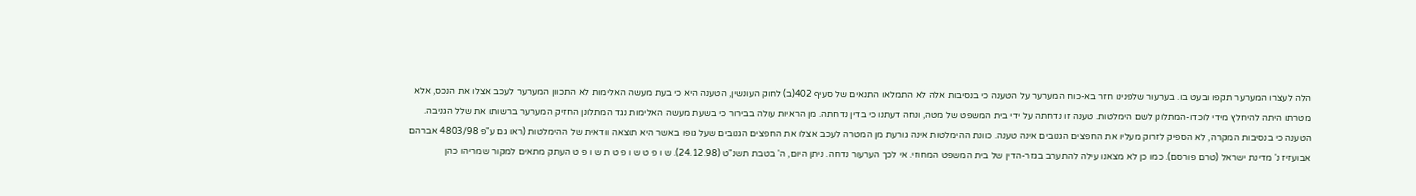הלה לעצרו המערער תקפו ובעט בו. בערעור שלפנינו חזר בא-כוח המערער על הטענה כי בנסיבות אלה לא התמלאו התנאים של סעיף 402(ב) לחוק העונשין, הטענה היא כי בעת מעשה האלימות לא התכוון המערער לעכב אצלו את הנכס, אלא מטרתו היתה להיחלץ מידי לוכדו-המתלונן לשם הימלטות. טענה זו נדחתה על ידי בית המשפט של מטה, ונחה דעתנו כי בדין נדחתה. מן הראיות עולה בבירור כי בשעת מעשה האלימות נגד המתלונן החזיק המערער ברשותו את שלל הגניבה. הטענה כי בנסיבות המקרה, לא הספיק לזרוק מעליו את החפצים הגנובים אינה טענה. כוונת ההימלטות אינה גורעת מן המטרה לעכב אצלו את החפצים הגנובים שעל גופו באשר היא תוצאה וודאית של ההימלטות (ראו גם ע"פ 4803/98 אברהם אבועזיז נ' מדינת ישראל (טרם פורסם). כמו כן לא מצאנו עילה להתערב בגזר-הדין של בית המשפט המחוזי. אי לכך הערעור נדחה. ניתן היום, ה' בטבת תשנ"ט (24.12.98). ש ו פ ט ש ו פ ט ת ש ו פ ט העתק מתאים למקור שמריהו כהן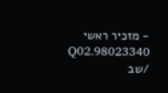- מזכיר ראשי 98023340.Q02 /שב